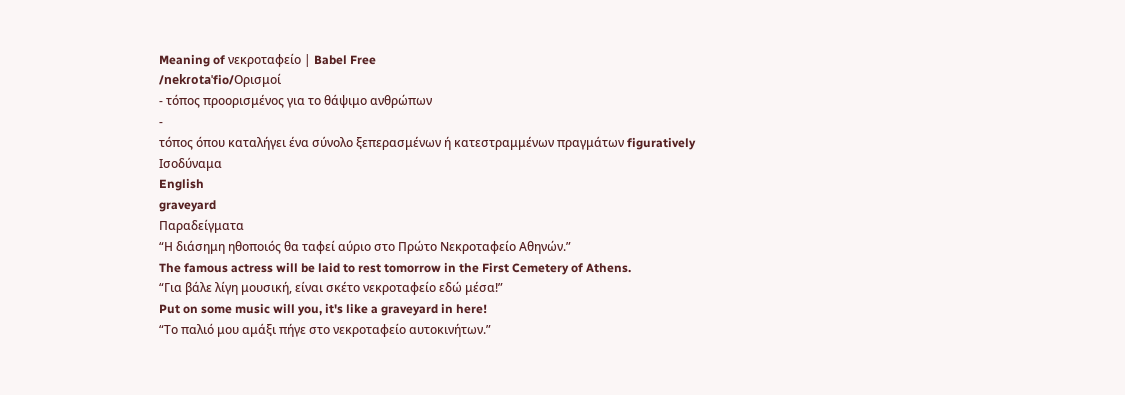Meaning of νεκροταφείο | Babel Free
/nekɾotaˈfio/Ορισμοί
- τόπος προορισμένος για το θάψιμο ανθρώπων
-
τόπος όπου καταλήγει ένα σύνολο ξεπερασμένων ή κατεστραμμένων πραγμάτων figuratively
Ισοδύναμα
English
graveyard
Παραδείγματα
“Η διάσημη ηθοποιός θα ταφεί αύριο στο Πρώτο Νεκροταφείο Αθηνών.”
The famous actress will be laid to rest tomorrow in the First Cemetery of Athens.
“Για βάλε λίγη μουσική, είναι σκέτο νεκροταφείο εδώ μέσα!”
Put on some music will you, it's like a graveyard in here!
“Το παλιό μου αμάξι πήγε στο νεκροταφείο αυτοκινήτων.”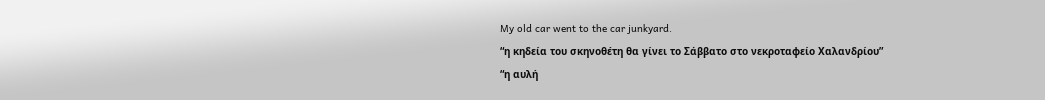My old car went to the car junkyard.
“η κηδεία του σκηνοθέτη θα γίνει το Σάββατο στο νεκροταφείο Χαλανδρίου”
“η αυλή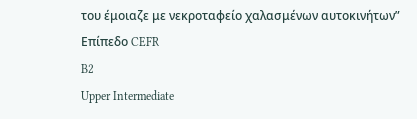του έμοιαζε με νεκροταφείο χαλασμένων αυτοκινήτων”
Επίπεδο CEFR
B2
Upper Intermediate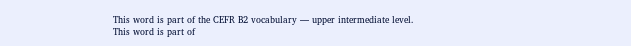This word is part of the CEFR B2 vocabulary — upper intermediate level.
This word is part of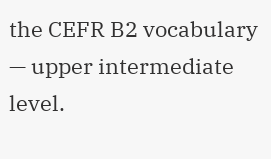the CEFR B2 vocabulary — upper intermediate level.